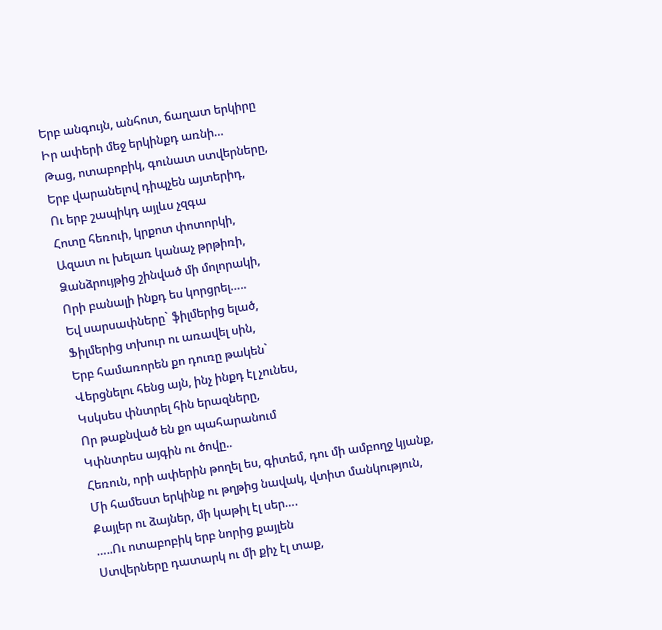Երբ անգույն, անհոտ, ճաղատ երկիրը
Իր ափերի մեջ երկինքդ առնի…
Թաց, ոտաբոբիկ, գունատ ստվերները,
Երբ վարանելով դիպչեն այտերիդ,
Ու երբ շապիկդ այլևս չզգա
Հոտը հեռուի, կրքոտ փոտորկի,
Ազատ ու խելառ կանաչ թրթիռի,
Ձանձրույթից շինված մի մոլորակի,
Որի բանալի ինքդ ես կորցրել…..
Եվ սարսափները` ֆիլմերից ելած,
Ֆիլմերից տխուր ու առավել սին,
Երբ համառորեն քո դուռը թակեն`
Վերցնելու հենց այն, ինչ ինքդ էլ չունես,
Կսկսես փնտրել հին երազները,
Որ թաքնված են քո պահարանում
Կփնտրես այգին ու ծովը..
Հեռուն, որի ափերին թողել ես, գիտեմ, դու մի ամբողջ կյանք,
Մի համեստ երկինք ու թղթից նավակ, վտիտ մանկություն,
Քայլեր ու ձայներ, մի կաթիլ էլ սեր….
…..Ու ոտաբոբիկ երբ նորից քայլեն
Ստվերները դատարկ ու մի քիչ էլ տաք,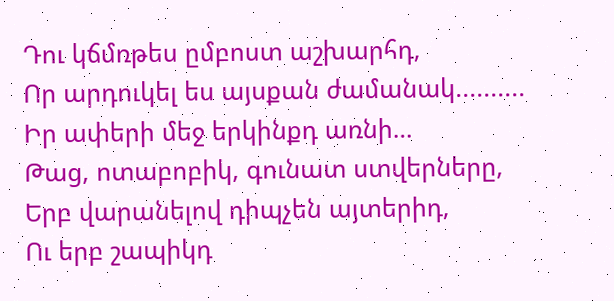Դու կճմռթես ըմբոստ աշխարհդ,
Որ արդուկել ես այսքան ժամանակ..........
Իր ափերի մեջ երկինքդ առնի…
Թաց, ոտաբոբիկ, գունատ ստվերները,
Երբ վարանելով դիպչեն այտերիդ,
Ու երբ շապիկդ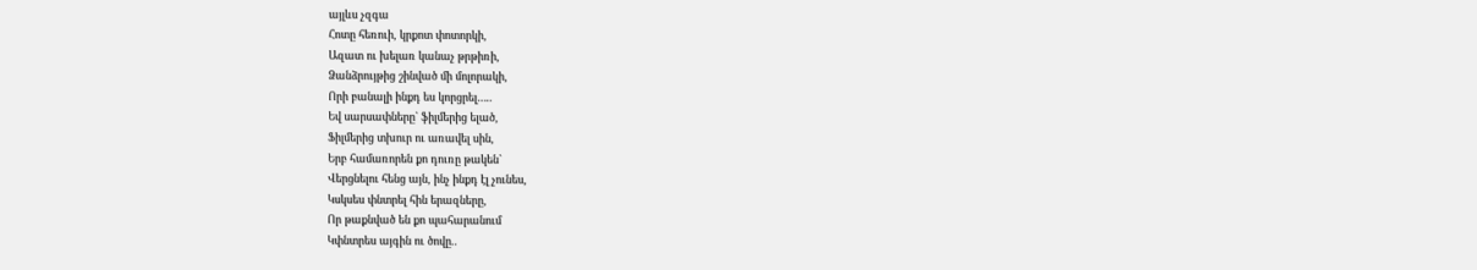այլևս չզգա
Հոտը հեռուի, կրքոտ փոտորկի,
Ազատ ու խելառ կանաչ թրթիռի,
Ձանձրույթից շինված մի մոլորակի,
Որի բանալի ինքդ ես կորցրել…..
Եվ սարսափները` ֆիլմերից ելած,
Ֆիլմերից տխուր ու առավել սին,
Երբ համառորեն քո դուռը թակեն`
Վերցնելու հենց այն, ինչ ինքդ էլ չունես,
Կսկսես փնտրել հին երազները,
Որ թաքնված են քո պահարանում
Կփնտրես այգին ու ծովը..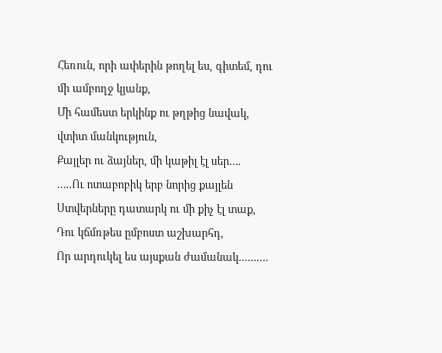Հեռուն, որի ափերին թողել ես, գիտեմ, դու մի ամբողջ կյանք,
Մի համեստ երկինք ու թղթից նավակ, վտիտ մանկություն,
Քայլեր ու ձայներ, մի կաթիլ էլ սեր….
…..Ու ոտաբոբիկ երբ նորից քայլեն
Ստվերները դատարկ ու մի քիչ էլ տաք,
Դու կճմռթես ըմբոստ աշխարհդ,
Որ արդուկել ես այսքան ժամանակ..........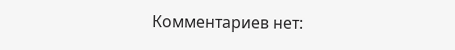Комментариев нет: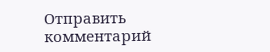Отправить комментарий